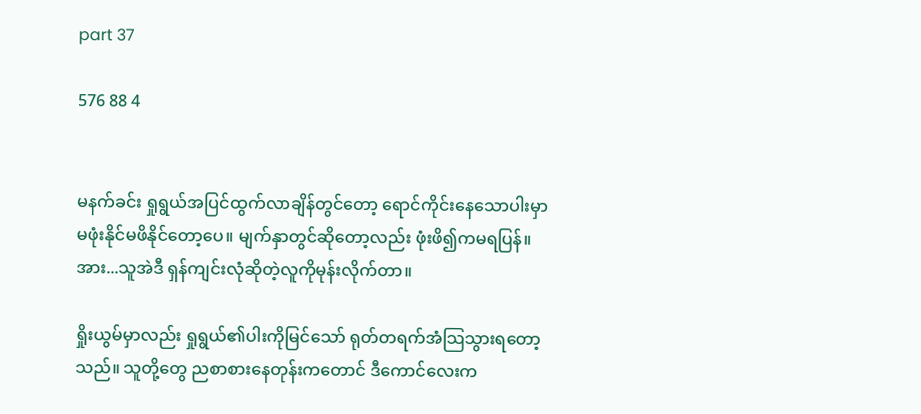part 37

576 88 4


မနက်ခင်း ရှုရွယ်အပြင်ထွက်လာချိန်တွင်တော့ ရောင်ကိုင်းနေသောပါးမှာ မဖုံးနိုင်မဖိနိုင်တော့ပေ။ မျက်နှာတွင်ဆိုတော့လည်း ဖုံးဖိ၍ကမရပြန်။ အား...သူအဲဒီ ရှန်ကျင်းလုံဆိုတဲ့လူကိုမုန်းလိုက်တာ။

ရှိုးယွမ်မှာလည်း ရှုရွယ်၏ပါးကိုမြင်သော် ရုတ်တရက်အံသြသွားရတော့သည်။ သူတို့တွေ ညစာစားနေတုန်းကတောင် ဒီကောင်လေးက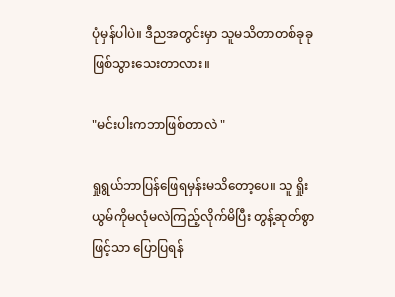ပုံမှန်ပါပဲ။ ဒီညအတွင်းမှာ သူမသိတာတစ်ခုခုဖြစ်သွားသေးတာလား။

"မင်းပါးကဘာဖြစ်တာလဲ "

ရှုရွယ်ဘာပြန်ဖြေရမှန်းမသိတော့ပေ။ သူ ရှိုးယွမ်ကိုမလုံမလဲကြည့်လိုက်မိပြီး တွန့်ဆုတ်စွာဖြင့်သာ ပြောပြရန်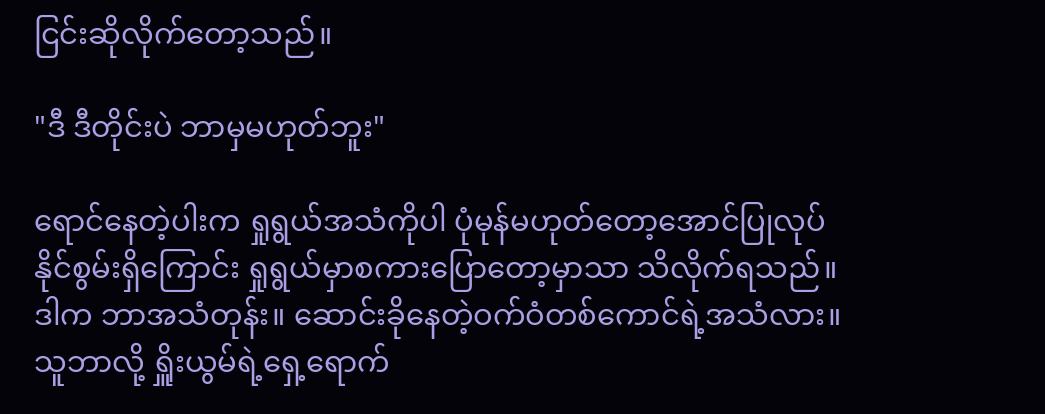ငြင်းဆိုလိုက်တော့သည်။

"ဒီ ဒီတိုင်းပဲ ဘာမှမဟုတ်ဘူး"

ရောင်နေတဲ့ပါးက ရှုရွယ်အသံကိုပါ ပုံမုန်မဟုတ်တော့အောင်ပြုလုပ်နိုင်စွမ်းရှိကြောင်း ရှုရွယ်မှာစကားပြောတော့မှာသာ သိလိုက်ရသည်။ ဒါက ဘာအသံတုန်း။ ဆောင်းခိုနေတဲ့ဝက်ဝံတစ်ကောင်ရဲ့အသံလား။ သူဘာလို့ ရှိူးယွမ်ရဲ့ရှေ့ရောက်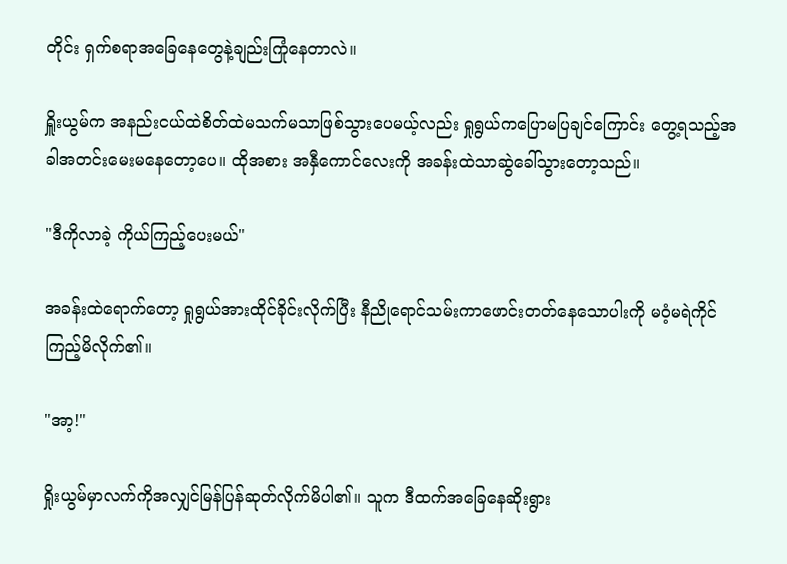တိုင်း ရှက်စရာအခြေနေတွေနဲ့ချည်းကြုံနေတာလဲ။

ရှိူးယွမ်က အနည်းငယ်ထဲစိတ်ထဲမသက်မသာဖြစ်သွားပေမယ့်လည်း ရှုရွယ်ကပြောမပြချင်ကြောင်း တွေ့ရသည့်အခါအတင်းမေးမနေတော့ပေ။ ထိုအစား အနှီကောင်လေးကို အခန်းထဲသာဆွဲခေါ်သွားတော့သည်။

"ဒီကိုလာခဲ့ ကိုယ်ကြည့်ပေးမယ်"

အခန်းထဲရောက်တော့ ရှုရွယ်အားထိုင်ခိုင်းလိုက်ပြီး နီညိုရောင်သမ်းကာဖောင်းတတ်နေသောပါးကို မဝံ့မရဲကိုင်ကြည့်မိလိုက်၏။

"အာ့!"

ရှိုးယွမ်မှာလက်ကိုအလျှင်မြန်ပြန်ဆုတ်လိုက်မိပါ၏။ သူက ဒီထက်အခြေနေဆိုးရွား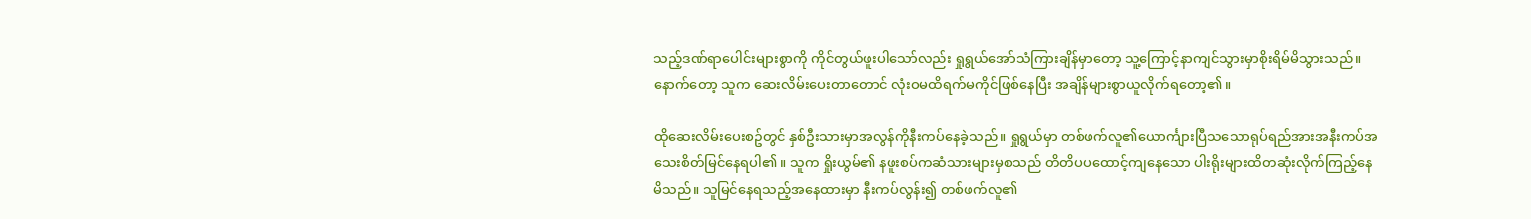သည့်ဒဏ်ရာပေါင်းများစွာကို ကိုင်တွယ်ဖူးပါသော်လည်း ရှုရွယ်အော်သံကြားချိန်မှာတော့ သူ့ကြောင့်နာကျင်သွားမှာစိုးရိမ်မိသွားသည်။
နောက်တော့ သူက ဆေးလိမ်းပေးတာတောင် လုံးဝမထိရက်မကိုင်ဖြစ်နေပြီး အချိန်များစွာယူလိုက်ရတော့၏။

ထိုဆေးလိမ်းပေးစဥ်တွင် နှစ်ဦးသားမှာအလွန်ကိုနီးကပ်နေခဲ့သည်။ ရှုရွယ်မှာ တစ်ဖက်လူ၏ယောင်္ကျားပြီသသောရုပ်ရည်အားအနီးကပ်အသေးစိတ်မြင်နေရပါ၏။ သူက ရှိုးယွမ်၏ နဖူးစပ်ကဆံသားများမှစသည် တိတိပပထောင့်ကျနေသော ပါးရိုးများထိတဆုံးလိုက်ကြည့်နေမိသည်။ သူမြင်နေရသည့်အနေထားမှာ နီးကပ်လွန်း၍ တစ်ဖက်လူ၏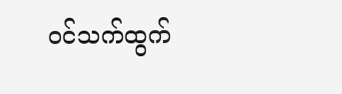ဝင်သက်ထွက်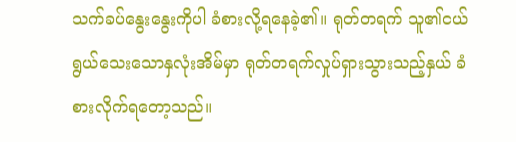သက်ခပ်နွေးနွေးကိုပါ ခံစားလို့ရနေခဲ့၏။ ရုတ်တရက် သူ၏ငယ်ရွယ်သေးသောနှလုံးအိမ်မှာ ရုတ်တရက်လှုပ်ရှားသွားသည့်နှယ် ခံစားလိုက်ရတော့သည်။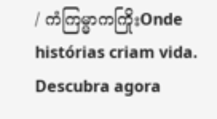/ ကံကြမ္မာကကြိုးOnde histórias criam vida. Descubra agora